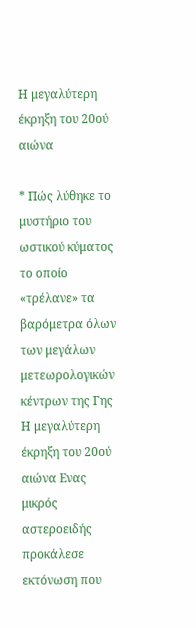Η μεγαλύτερη έκρηξη του 20ού αιώνα

* Πώς λύθηκε το μυστήριο του ωστικού κύματος το οποίο «τρέλανε» τα βαρόμετρα όλων των μεγάλων μετεωρολογικών κέντρων της Γης Η μεγαλύτερη έκρηξη του 20ού αιώνα Ενας μικρός αστεροειδής προκάλεσε εκτόνωση που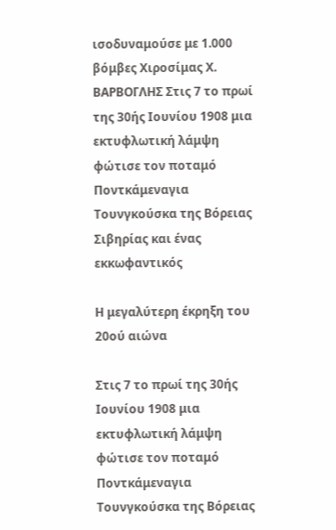ισοδυναμούσε με 1.000 βόμβες Χιροσίμας Χ. ΒΑΡΒΟΓΛΗΣ Στις 7 το πρωί της 30ής Ιουνίου 1908 μια εκτυφλωτική λάμψη φώτισε τον ποταμό Ποντκάμεναγια Τουνγκούσκα της Βόρειας Σιβηρίας και ένας εκκωφαντικός

Η μεγαλύτερη έκρηξη του 20ού αιώνα

Στις 7 το πρωί της 30ής Ιουνίου 1908 μια εκτυφλωτική λάμψη φώτισε τον ποταμό Ποντκάμεναγια Τουνγκούσκα της Βόρειας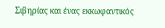Σιβηρίας και ένας εκκωφαντικός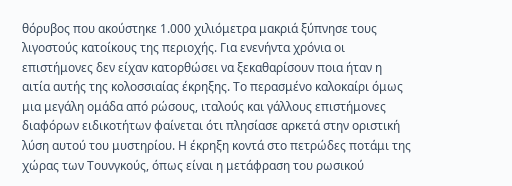θόρυβος που ακούστηκε 1.000 χιλιόμετρα μακριά ξύπνησε τους λιγοστούς κατοίκους της περιοχής. Για ενενήντα χρόνια οι επιστήμονες δεν είχαν κατορθώσει να ξεκαθαρίσουν ποια ήταν η αιτία αυτής της κολοσσιαίας έκρηξης. Το περασμένο καλοκαίρι όμως μια μεγάλη ομάδα από ρώσους, ιταλούς και γάλλους επιστήμονες διαφόρων ειδικοτήτων φαίνεται ότι πλησίασε αρκετά στην οριστική λύση αυτού του μυστηρίου. Η έκρηξη κοντά στο πετρώδες ποτάμι της χώρας των Τουνγκούς, όπως είναι η μετάφραση του ρωσικού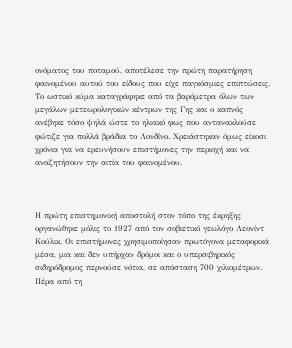ονόματος του ποταμού, αποτέλεσε την πρώτη παρατήρηση φαινομένου αυτού του είδους που είχε παγκόσμιες επιπτώσεις. Το ωστικό κύμα καταγράφηκε από τα βαρόμετρα όλων των μεγάλων μετεωρολογικών κέντρων της Γης και ο καπνός ανέβηκε τόσο ψηλά ώστε το ηλιακό φως που αντανακλούσε φώτιζε για πολλά βράδια το Λονδίνο. Χρειάστηκαν όμως είκοσι χρόνια για να ερευνήσουν επιστήμονες την περιοχή και να αναζητήσουν την αιτία του φαινομένου.



Η πρώτη επιστημονική αποστολή στον τόπο της έκρηξης οργανώθηκε μόλις το 1927 από τον σοβιετικό γεωλόγο Λεονίντ Κούλικ. Οι επιστήμονες χρησιμοποίησαν πρωτόγονα μεταφορικά μέσα, μια και δεν υπήρχαν δρόμοι και ο υπερσιβηρικός σιδηρόδρομος περνούσε νότια, σε απόσταση 700 χιλιομέτρων. Πέρα από τη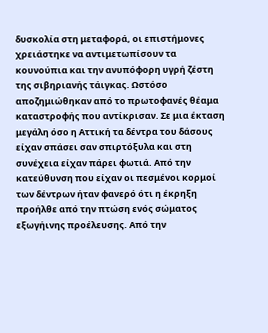δυσκολία στη μεταφορά, οι επιστήμονες χρειάστηκε να αντιμετωπίσουν τα κουνούπια και την ανυπόφορη υγρή ζέστη της σιβηριανής τάιγκας. Ωστόσο αποζημιώθηκαν από το πρωτοφανές θέαμα καταστροφής που αντίκρισαν. Σε μια έκταση μεγάλη όσο η Αττική τα δέντρα του δάσους είχαν σπάσει σαν σπιρτόξυλα και στη συνέχεια είχαν πάρει φωτιά. Από την κατεύθυνση που είχαν οι πεσμένοι κορμοί των δέντρων ήταν φανερό ότι η έκρηξη προήλθε από την πτώση ενός σώματος εξωγήινης προέλευσης. Από την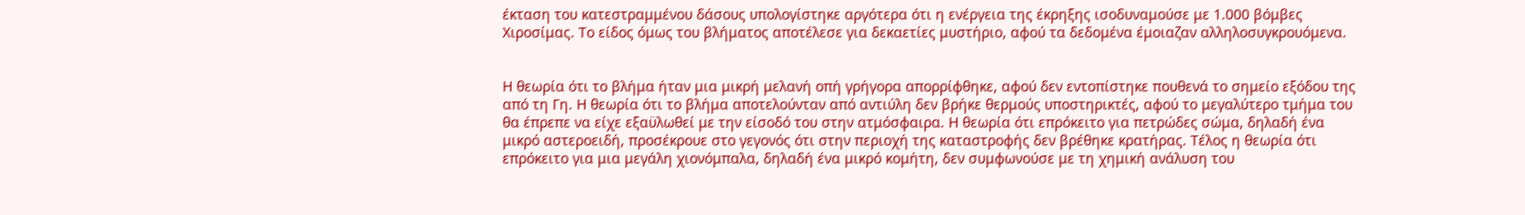έκταση του κατεστραμμένου δάσους υπολογίστηκε αργότερα ότι η ενέργεια της έκρηξης ισοδυναμούσε με 1.000 βόμβες Χιροσίμας. Το είδος όμως του βλήματος αποτέλεσε για δεκαετίες μυστήριο, αφού τα δεδομένα έμοιαζαν αλληλοσυγκρουόμενα.


Η θεωρία ότι το βλήμα ήταν μια μικρή μελανή οπή γρήγορα απορρίφθηκε, αφού δεν εντοπίστηκε πουθενά το σημείο εξόδου της από τη Γη. Η θεωρία ότι το βλήμα αποτελούνταν από αντιύλη δεν βρήκε θερμούς υποστηρικτές, αφού το μεγαλύτερο τμήμα του θα έπρεπε να είχε εξαϋλωθεί με την είσοδό του στην ατμόσφαιρα. Η θεωρία ότι επρόκειτο για πετρώδες σώμα, δηλαδή ένα μικρό αστεροειδή, προσέκρουε στο γεγονός ότι στην περιοχή της καταστροφής δεν βρέθηκε κρατήρας. Τέλος η θεωρία ότι επρόκειτο για μια μεγάλη χιονόμπαλα, δηλαδή ένα μικρό κομήτη, δεν συμφωνούσε με τη χημική ανάλυση του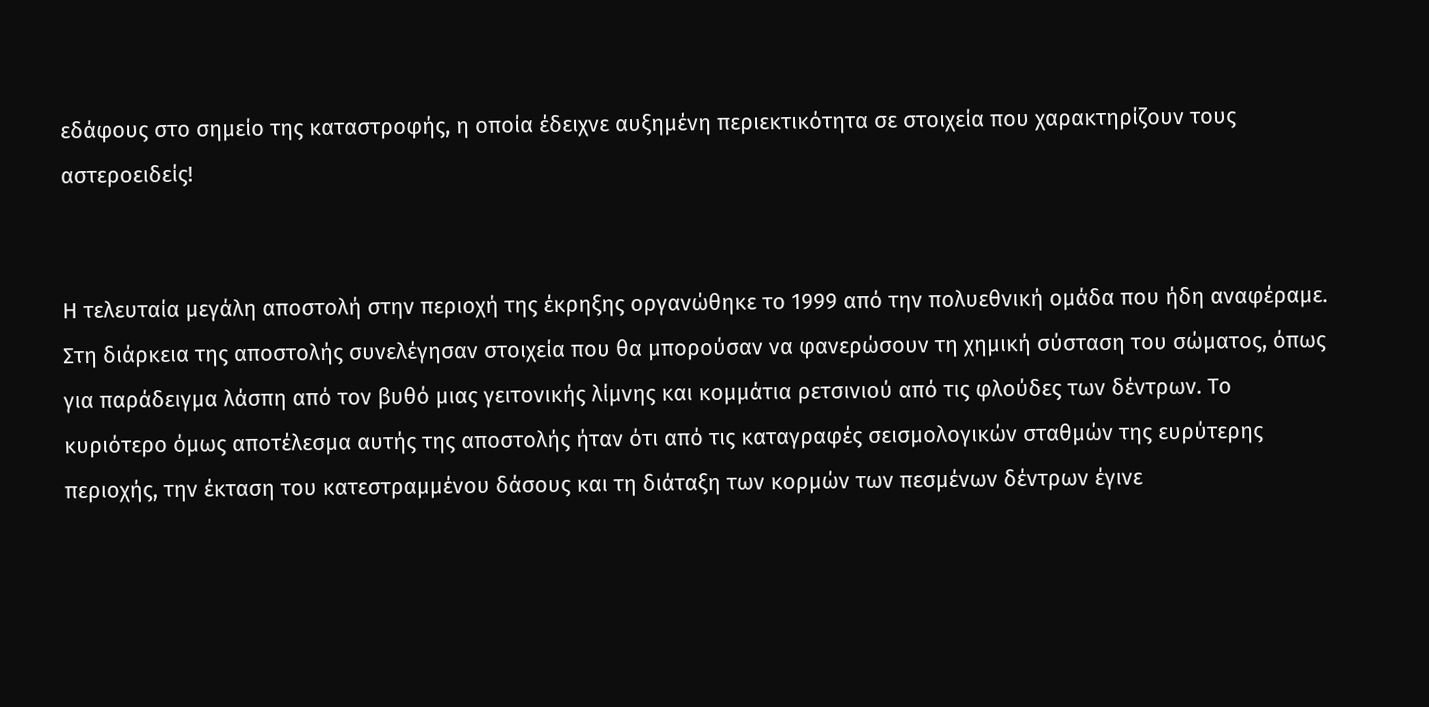εδάφους στο σημείο της καταστροφής, η οποία έδειχνε αυξημένη περιεκτικότητα σε στοιχεία που χαρακτηρίζουν τους αστεροειδείς!


Η τελευταία μεγάλη αποστολή στην περιοχή της έκρηξης οργανώθηκε το 1999 από την πολυεθνική ομάδα που ήδη αναφέραμε. Στη διάρκεια της αποστολής συνελέγησαν στοιχεία που θα μπορούσαν να φανερώσουν τη χημική σύσταση του σώματος, όπως για παράδειγμα λάσπη από τον βυθό μιας γειτονικής λίμνης και κομμάτια ρετσινιού από τις φλούδες των δέντρων. Το κυριότερο όμως αποτέλεσμα αυτής της αποστολής ήταν ότι από τις καταγραφές σεισμολογικών σταθμών της ευρύτερης περιοχής, την έκταση του κατεστραμμένου δάσους και τη διάταξη των κορμών των πεσμένων δέντρων έγινε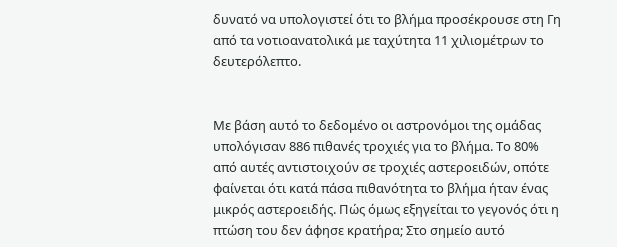δυνατό να υπολογιστεί ότι το βλήμα προσέκρουσε στη Γη από τα νοτιοανατολικά με ταχύτητα 11 χιλιομέτρων το δευτερόλεπτο.


Με βάση αυτό το δεδομένο οι αστρονόμοι της ομάδας υπολόγισαν 886 πιθανές τροχιές για το βλήμα. Το 80% από αυτές αντιστοιχούν σε τροχιές αστεροειδών, οπότε φαίνεται ότι κατά πάσα πιθανότητα το βλήμα ήταν ένας μικρός αστεροειδής. Πώς όμως εξηγείται το γεγονός ότι η πτώση του δεν άφησε κρατήρα; Στο σημείο αυτό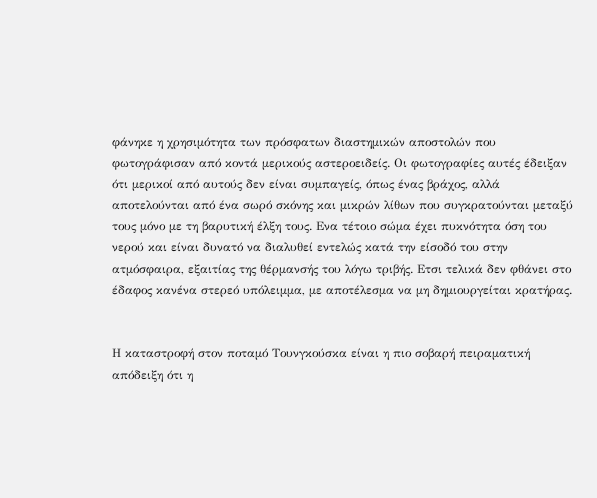φάνηκε η χρησιμότητα των πρόσφατων διαστημικών αποστολών που φωτογράφισαν από κοντά μερικούς αστεροειδείς. Οι φωτογραφίες αυτές έδειξαν ότι μερικοί από αυτούς δεν είναι συμπαγείς, όπως ένας βράχος, αλλά αποτελούνται από ένα σωρό σκόνης και μικρών λίθων που συγκρατούνται μεταξύ τους μόνο με τη βαρυτική έλξη τους. Ενα τέτοιο σώμα έχει πυκνότητα όση του νερού και είναι δυνατό να διαλυθεί εντελώς κατά την είσοδό του στην ατμόσφαιρα, εξαιτίας της θέρμανσής του λόγω τριβής. Ετσι τελικά δεν φθάνει στο έδαφος κανένα στερεό υπόλειμμα, με αποτέλεσμα να μη δημιουργείται κρατήρας.


Η καταστροφή στον ποταμό Τουνγκούσκα είναι η πιο σοβαρή πειραματική απόδειξη ότι η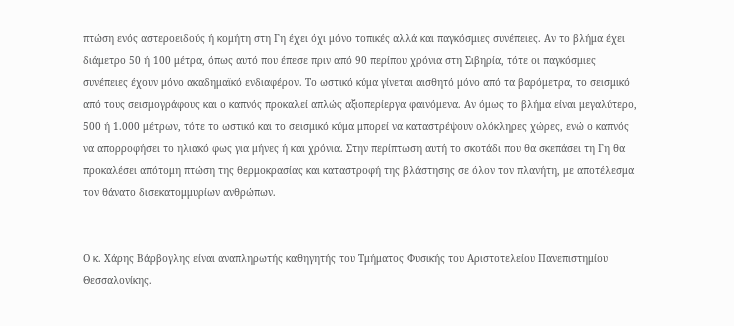πτώση ενός αστεροειδούς ή κομήτη στη Γη έχει όχι μόνο τοπικές αλλά και παγκόσμιες συνέπειες. Αν το βλήμα έχει διάμετρο 50 ή 100 μέτρα, όπως αυτό που έπεσε πριν από 90 περίπου χρόνια στη Σιβηρία, τότε οι παγκόσμιες συνέπειες έχουν μόνο ακαδημαϊκό ενδιαφέρον. Το ωστικό κύμα γίνεται αισθητό μόνο από τα βαρόμετρα, το σεισμικό από τους σεισμογράφους και ο καπνός προκαλεί απλώς αξιοπερίεργα φαινόμενα. Αν όμως το βλήμα είναι μεγαλύτερο, 500 ή 1.000 μέτρων, τότε το ωστικό και το σεισμικό κύμα μπορεί να καταστρέψουν ολόκληρες χώρες, ενώ ο καπνός να απορροφήσει το ηλιακό φως για μήνες ή και χρόνια. Στην περίπτωση αυτή το σκοτάδι που θα σκεπάσει τη Γη θα προκαλέσει απότομη πτώση της θερμοκρασίας και καταστροφή της βλάστησης σε όλον τον πλανήτη, με αποτέλεσμα τον θάνατο δισεκατομμυρίων ανθρώπων.


Ο κ. Χάρης Βάρβογλης είναι αναπληρωτής καθηγητής του Τμήματος Φυσικής του Αριστοτελείου Πανεπιστημίου Θεσσαλονίκης.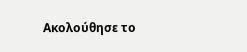Ακολούθησε το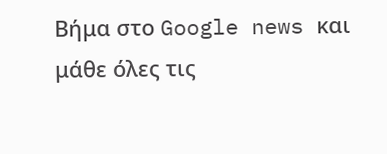Βήμα στο Google news και μάθε όλες τις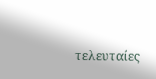τελευταίες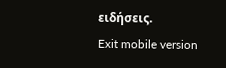ειδήσεις.
Exit mobile version